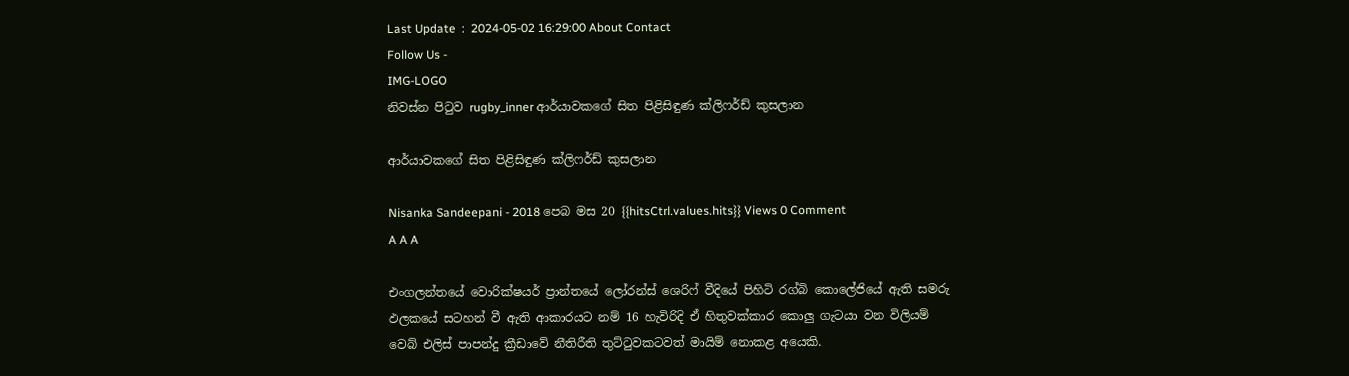Last Update  :  2024-05-02 16:29:00 About Contact
Follow Us -
IMG-LOGO
නිවස්න පිටුව rugby_inner ආර්යාවකගේ සිත පිළිසිඳුණ ක්ලිෆර්ඩ් කුසලාන

ආර්යාවකගේ සිත පිළිසිඳුණ ක්ලිෆර්ඩ් කුසලාන

Nisanka Sandeepani - 2018 පෙබ මස 20 {{hitsCtrl.values.hits}} Views 0 Comment
A A A

එංගලන්තයේ වොරික්ෂයර් ප්‍රාන්තයේ ලෝරන්ස් ශෙරිෆ් වීදියේ පිහිටි රග්බි කොලේජියේ ඇති සමරු ඵලකයේ සටහන් වී ඇති ආකාරයට නම් 16 හැවිරිදි ඒ හිතුවක්කාර කොලු ගැටයා වන විලියම් වෙබ් එලිස් පාපන්දු ක්‍රීඩාවේ නීතිරීති තුට්ටුවකටවත් මායිම් නොකළ අයෙකි.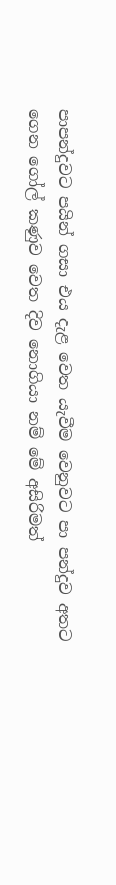පාපන්දුවට පයින් ගසා එය දැළ වෙත යැවීම වෙනුවට පා පන්දුව අතට ගෙන ගෝල් කණුව වෙත දිව නොගියා නම් මේ අසිරිමත්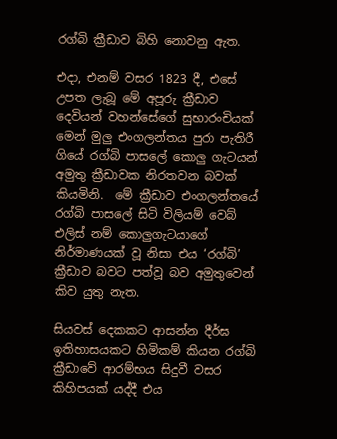රග්බි ක්‍රීඩාව බිහි නොවනු ඇත.

එදා, එනම් වසර 1823 දී, එසේ උපත ලැබූ මේ අපූරු ක්‍රීඩාව දෙවියන් වහන්සේගේ සුභාරංචියක් මෙන් මුලු එංගලන්තය පුරා පැතිරී ගියේ රග්බි පාසලේ කොලු ගැටයන් අමුතු ක්‍රීඩාවක නිරතවන බවක් කියමිනි.  මේ ක්‍රීඩාව එංගලන්තයේ රග්බි පාසලේ සිටි විලියම් වෙබ් එලිස් නම් කොලුගැටයාගේ නිර්මාණයක් වූ නිසා එය ‘රග්බි’ ක්‍රීඩාව බවට පත්වූ බව අමුතුවෙන් කිව යුතු නැත.

සියවස් දෙකකට ආසන්න දීර්ඝ ඉතිහාසයකට හිමිකම් කියන රග්බි ක්‍රීඩාවේ ආරම්භය සිදුවී වසර කිහිපයක් යද්දී එය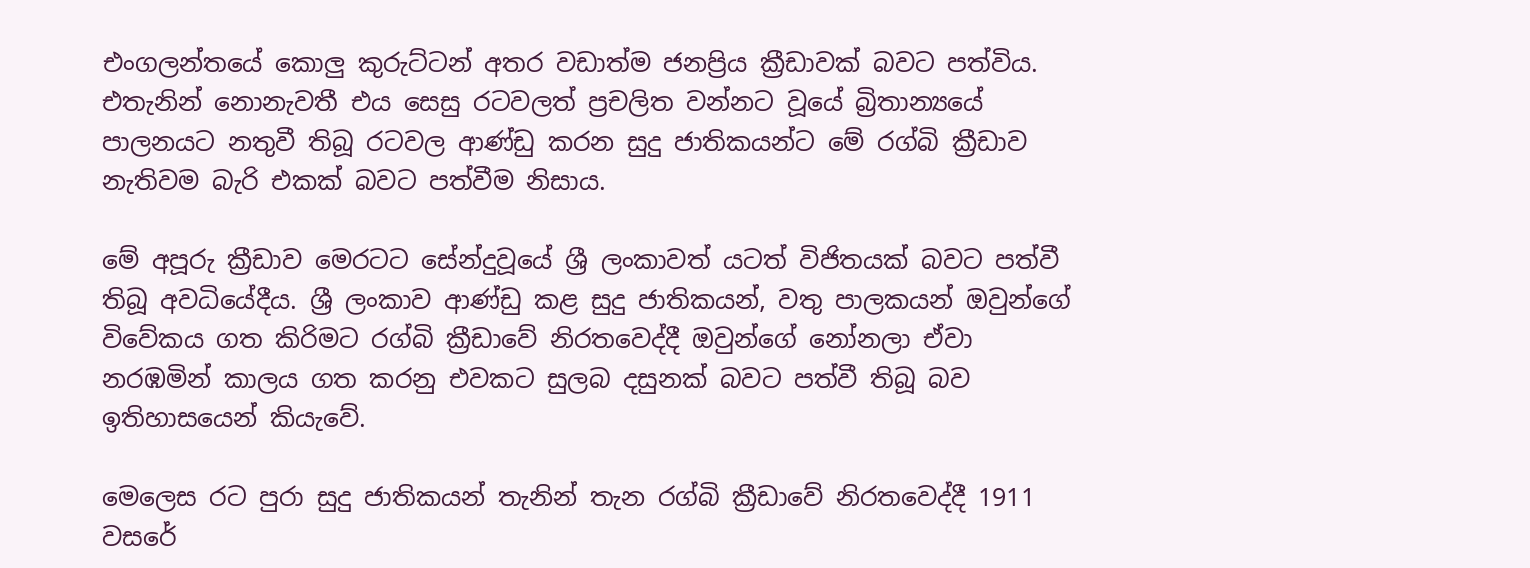එංගලන්තයේ කොලු කුරුට්ටන් අතර වඩාත්ම ජනප්‍රිය ක්‍රීඩාවක් බවට පත්විය. එතැනින් නොනැවතී එය සෙසු රටවලත් ප්‍රචලිත වන්නට වූයේ බ්‍රිතාන්‍යයේ  පාලනයට නතුවී තිබූ රටවල ආණ්ඩු කරන සුදු ජාතිකයන්ට මේ රග්බි ක්‍රීඩාව නැතිවම බැරි එකක් බවට පත්වීම නිසාය.

මේ අපූරු ක්‍රීඩාව මෙරටට සේන්දුවූයේ ශ්‍රී ලංකාවත් යටත් විජිතයක් බවට පත්වී තිබූ අවධියේදීය. ශ්‍රී ලංකාව ආණ්ඩු කළ සුදු ජාතිකයන්, වතු පාලකයන් ඔවුන්ගේ විවේකය ගත කිරිමට රග්බි ක්‍රීඩාවේ නිරතවෙද්දී ඔවුන්ගේ නෝනලා ඒවා නරඹමින් කාලය ගත කරනු එවකට සුලබ දසුනක් බවට පත්වී තිබූ බව ඉතිහාසයෙන් කියැවේ.

මෙලෙස රට පුරා සුදු ජාතිකයන් තැනින් තැන රග්බි ක්‍රීඩාවේ නිරතවෙද්දී 1911 වසරේ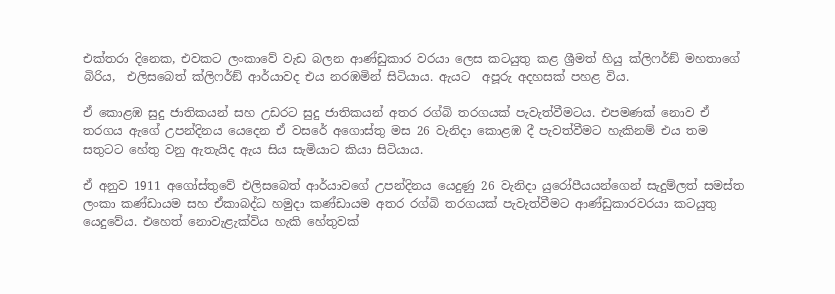එක්තරා දිනෙක, එවකට ලංකාවේ වැඩ බලන ආණ්ඩුකාර වරයා ලෙස කටයුතු කළ ශ්‍රීමත් හියු ක්ලිෆර්ඞ් මහතාගේ බිරිය,  එලිසබෙත් ක්ලිෆර්ඞ් ආර්යාවද එය නරඹමින් සිටියාය. ඇයට  අපූරු අදහසක් පහළ විය.

ඒ කොළඹ සුදු ජාතිකයන් සහ උඩරට සුදු ජාතිකයන් අතර රග්බි තරගයක් පැවැත්වීමටය. එපමණක් නොව ඒ තරගය ඇගේ උපන්දිනය යෙදෙන ඒ වසරේ අගොස්තු මස 26 වැනිදා කොළඹ දී පැවත්වීමට හැකිනම් එය තම සතුටට හේතු වනු ඇතැයිද ඇය සිය සැමියාට කියා සිටියාය.

ඒ අනුව 1911 අගෝස්තුවේ එලිසබෙත් ආර්යාවගේ උපන්දිනය යෙදුණු 26 වැනිදා යුරෝපීයයන්ගෙන් සැදුම්ලත් සමස්ත ලංකා කණ්ඩායම සහ ඒකාබද්ධ හමුදා කණ්ඩායම අතර රග්බි තරගයක් පැවැත්වීමට ආණ්ඩුකාරවරයා කටයුතු යෙදුවේය. එහෙත් නොවැළැක්විය හැකි හේතුවක්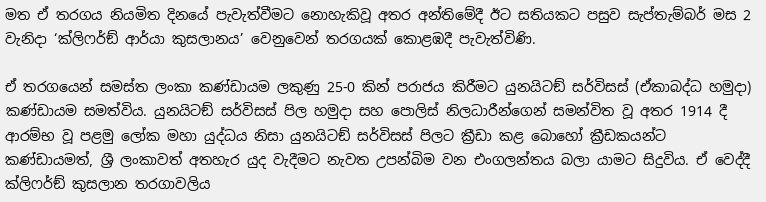මත ඒ තරගය නියමිත දිනයේ පැවැත්වීමට නොහැකිවූ අතර අන්තිමේදී ඊට සතියකට පසුව සැප්තැම්බර් මස 2 වැනිදා ‘ක්ලිෆර්ඞ් ආර්යා කුසලානය’ වෙනුවෙන් තරගයක් කොළඹදී පැවැත්විණි.

ඒ තරගයෙන් සමස්ත ලංකා කණ්ඩායම ලකුණු 25-0 කින් පරාජය කිරීමට යුනයිටඞ් සර්විසස් (ඒකාබද්ධ හමුදා) කණ්ඩායම සමත්විය. යුනයිටඞ් සර්විසස් පිල හමුදා සහ පොලිස් නිලධාරීන්ගෙන් සමන්විත වූ අතර 1914 දී ආරම්භ වූ පළමු ලෝක මහා යුද්ධය නිසා යුනයිටඞ් සර්විසස් පිලට ක්‍රීඩා කළ බොහෝ ක්‍රීඩකයන්ට කණ්ඩායමත්, ශ්‍රී ලංකාවත් අතහැර යුද වැදීමට නැවත උපන්බිම වන එංගලන්තය බලා යාමට සිදුවිය. ඒ වෙද්දී ක්ලිෆර්ඞ් කුසලාන තරගාවලිය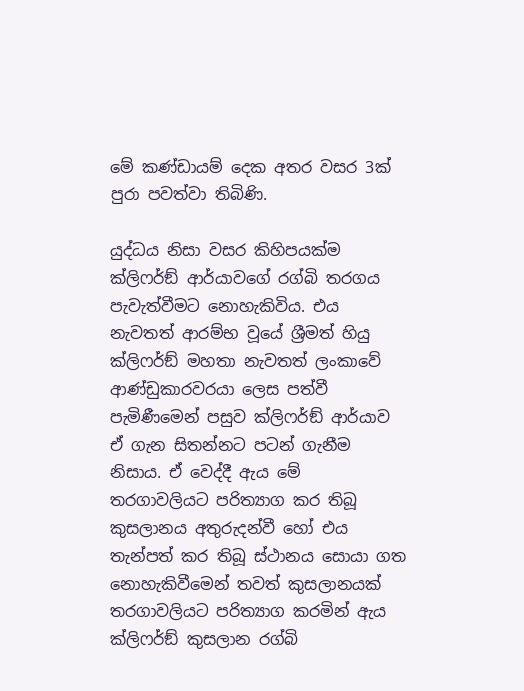මේ කණ්ඩායම් දෙක අතර වසර 3ක් පුරා පවත්වා තිබිණි.

යුද්ධය නිසා වසර කිහිපයක්ම ක්ලිෆර්ඞ් ආර්යාවගේ රග්බි තරගය පැවැත්වීමට නොහැකිවිය. එය නැවතත් ආරම්භ වූයේ ශ්‍රීමත් හියු ක්ලිෆර්ඞ් මහතා නැවතත් ලංකාවේ ආණ්ඩුකාරවරයා ලෙස පත්වී පැමිණීමෙන් පසුව ක්ලිෆර්ඞ් ආර්යාව ඒ ගැන සිතන්නට පටන් ගැනීම නිසාය. ඒ වෙද්දී ඇය මේ තරගාවලියට පරිත්‍යාග කර තිබූ කුසලානය අතුරුදන්වී හෝ එය තැන්පත් කර තිබූ ස්ථානය සොයා ගත නොහැකිවීමෙන් තවත් කුසලානයක් තරගාවලියට පරිත්‍යාග කරමින් ඇය ක්ලිෆර්ඞ් කුසලාන රග්බි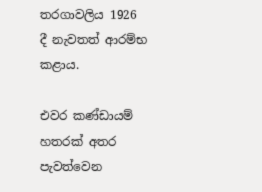තරගාවලිය 1926 දී නැවතත් ආරම්භ කළාය.

එවර කණ්ඩායම් හතරක් අතර පැවත්වෙන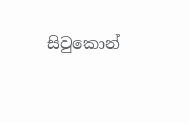සිවුකොන්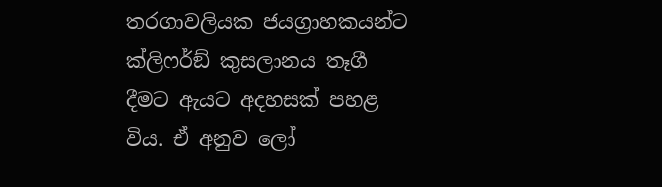තරගාවලියක ජයග්‍රාහකයන්ට ක්ලිෆර්ඞ් කුසලානය තෑගී දීමට ඇයට අදහසක් පහළ විය. ඒ අනුව ලෝ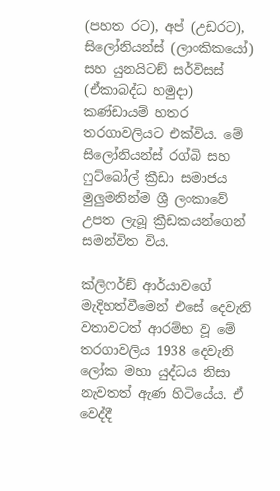(පහත රට), අප් (උඩරට), සිලෝනියන්ස් (ලාංකිකයෝ) සහ යුනයිටඞ් සර්විසස් (ඒකාබද්ධ හමුදා) කණ්ඩායම් හතර තරගාවලියට එක්විය. මේ සිලෝනියන්ස් රග්බි සහ ෆුට්බෝල් ක්‍රීඩා සමාජය මුලුමනින්ම ශ්‍රී ලංකාවේ උපත ලැබූ ක්‍රීඩකයන්ගෙන් සමන්විත විය.

ක්ලිෆර්ඞ් ආර්යාවගේ මැදිහත්වීමෙන් එසේ දෙවැනි වතාවටත් ආරම්භ වූ මේ තරගාවලිය 1938 දෙවැනි ලෝක මහා යුද්ධය නිසා නැවතත් ඇණ හිටියේය. ඒ වෙද්දී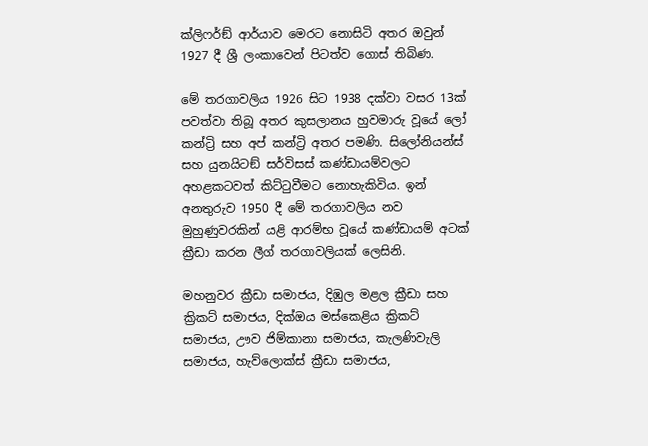ක්ලිෆර්ඞ් ආර්යාව මෙරට නොසිටි අතර ඔවුන් 1927 දී ශ්‍රී ලංකාවෙන් පිටත්ව ගොස් තිබිණ.

මේ තරගාවලිය 1926 සිට 1938 දක්වා වසර 13ක් පවත්වා තිබූ අතර කුසලානය හුවමාරු වූයේ ලෝ කන්ට්‍රි සහ අප් කන්ට්‍රි අතර පමණි. සිලෝනියන්ස් සහ යුනයිටඞ් සර්විසස් කණ්ඩායම්වලට අහළකටවත් කිට්ටුවීමට නොහැකිවිය. ඉන් අනතුරුව 1950 දී මේ තරගාවලිය නව මුහුණුවරකින් යළි ආරම්භ වූයේ කණ්ඩායම් අටක් ක්‍රීඩා කරන ලීග් තරගාවලියක් ලෙසිනි.

මහනුවර ක්‍රීඩා සමාජය, දිඹුල මළල ක්‍රීඩා සහ ක්‍රිකට් සමාජය, දික්ඔය මස්කෙළිය ක්‍රිකට් සමාජය, ඌව ජිම්කානා සමාජය, කැලණිවැලි සමාජය, හැව්ලොක්ස් ක්‍රීඩා සමාජය,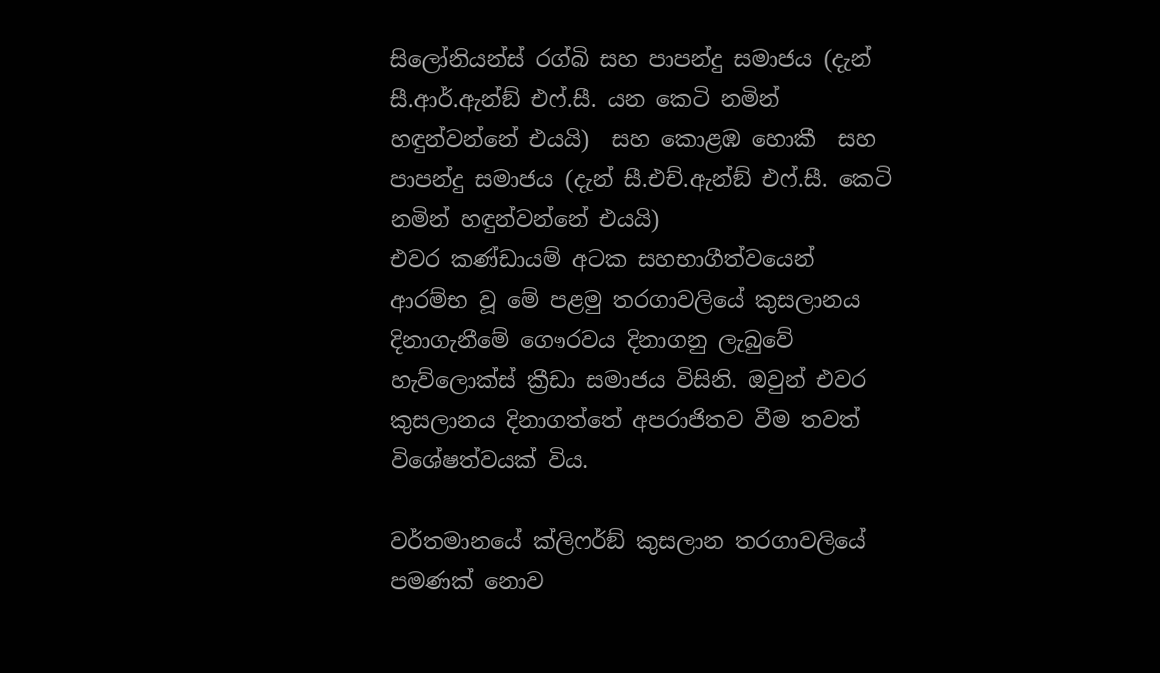සිලෝනියන්ස් රග්බි සහ පාපන්දු සමාජය (දැන් සී.ආර්.ඇන්ඞ් එෆ්.සී. යන කෙටි නමින් හඳුන්වන්නේ එයයි)  සහ කොළඹ හොකී  සහ පාපන්දු සමාජය (දැන් සී.එච්.ඇන්ඞ් එෆ්.සී. කෙටි නමින් හඳුන්වන්නේ එයයි)
එවර කණ්ඩායම් අටක සහභාගීත්වයෙන් ආරම්භ වූ මේ පළමු තරගාවලියේ කුසලානය දිනාගැනීමේ ගෞරවය දිනාගනු ලැබුවේ හැව්ලොක්ස් ක්‍රීඩා සමාජය විසිනි. ඔවුන් එවර කුසලානය දිනාගත්තේ අපරාජිතව වීම තවත් විශේෂත්වයක් විය.

වර්තමානයේ ක්ලිෆර්ඞ් කුසලාන තරගාවලියේ පමණක් නොව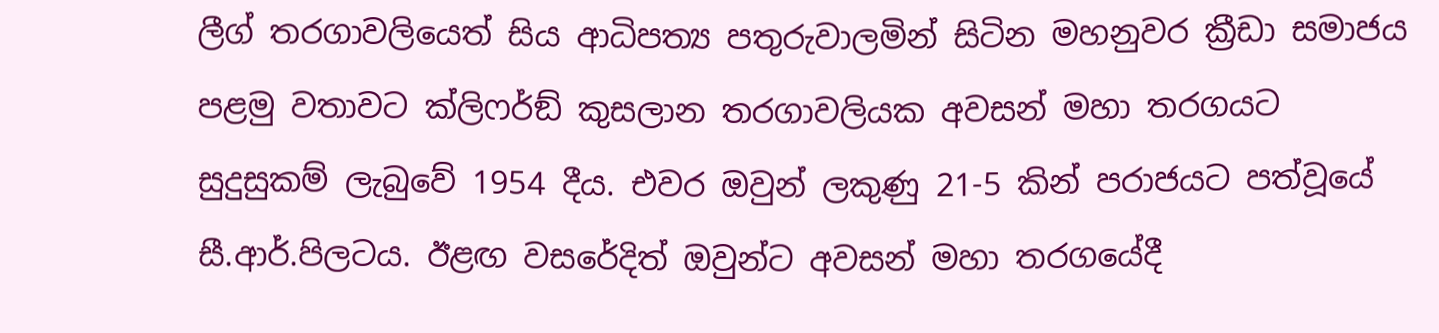ලීග් තරගාවලියෙත් සිය ආධිපත්‍ය පතුරුවාලමින් සිටින මහනුවර ක්‍රීඩා සමාජය පළමු වතාවට ක්ලිෆර්ඞ් කුසලාන තරගාවලියක අවසන් මහා තරගයට සුදුසුකම් ලැබුවේ 1954 දීය. එවර ඔවුන් ලකුණු 21-5 කින් පරාජයට පත්වූයේ සී.ආර්.පිලටය. ඊළඟ වසරේදිත් ඔවුන්ට අවසන් මහා තරගයේදී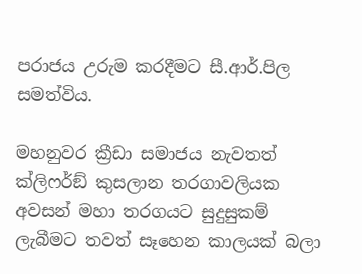පරාජය උරුම කරදීමට සී.ආර්.පිල සමත්විය.

මහනුවර ක්‍රීඩා සමාජය නැවතත් ක්ලිෆර්ඞ් කුසලාන තරගාවලියක අවසන් මහා තරගයට සුදුසුකම් ලැබීමට තවත් සෑහෙන කාලයක් බලා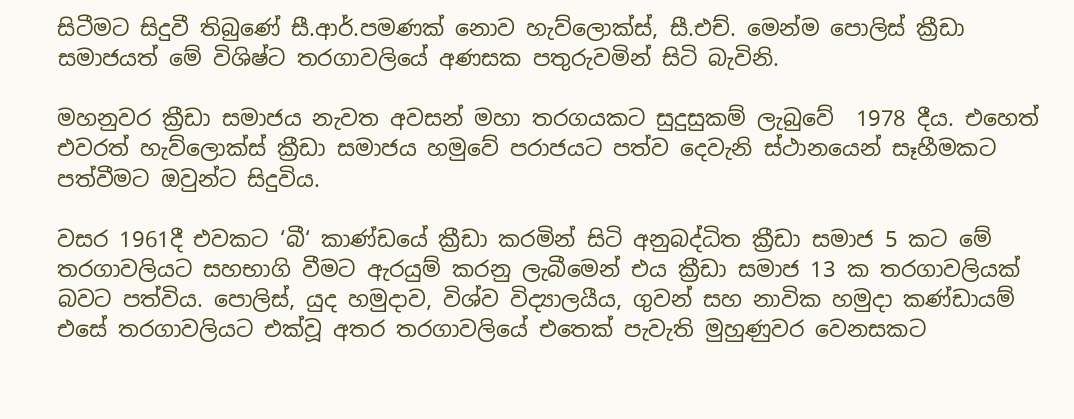සිටීමට සිදුවී තිබුණේ සී.ආර්.පමණක් නොව හැව්ලොක්ස්, සී.එච්. මෙන්ම පොලිස් ක්‍රීඩා සමාජයත් මේ විශිෂ්ට තරගාවලියේ අණසක පතුරුවමින් සිටි බැවිනි.

මහනුවර ක්‍රීඩා සමාජය නැවත අවසන් මහා තරගයකට සුදුසුකම් ලැබුවේ  1978 දීය. එහෙත් එවරත් හැව්ලොක්ස් ක්‍රීඩා සමාජය හමුවේ පරාජයට පත්ව දෙවැනි ස්ථානයෙන් සෑහීමකට පත්වීමට ඔවුන්ට සිදුවිය.

වසර 1961දී එවකට ‘බී‘ කාණ්ඩයේ ක්‍රීඩා කරමින් සිටි අනුබද්ධිත ක්‍රීඩා සමාජ 5 කට මේ තරගාවලියට සහභාගි වීමට ඇරයුම් කරනු ලැබීමෙන් එය ක්‍රීඩා සමාජ 13 ක තරගාවලියක් බවට පත්විය. පොලිස්, යුද හමුදාව, විශ්ව විද්‍යාලයීය, ගුවන් සහ නාවික හමුදා කණ්ඩායම් එසේ තරගාවලියට එක්වූ අතර තරගාවලියේ එතෙක් පැවැති මුහුණුවර වෙනසකට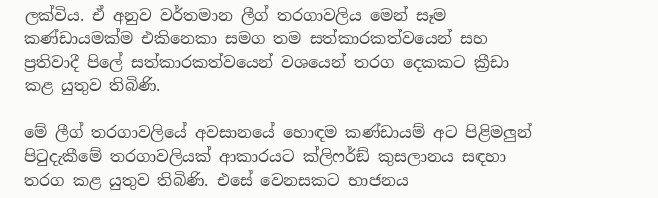ලක්විය. ඒ අනුව වර්තමාන ලීග් තරගාවලිය මෙන් සෑම කණ්ඩායමක්ම එකිනෙකා සමග තම සත්කාරකත්වයෙන් සහ ප්‍රතිවාදී පිලේ සත්කාරකත්වයෙන් වශයෙන් තරග දෙකකට ක්‍රීඩා කළ යුතුව තිබිණි.

මේ ලීග් තරගාවලියේ අවසානයේ හොඳම කණ්ඩායම් අට පිළිමලුන් පිටුදැකීමේ තරගාවලියක් ආකාරයට ක්ලිෆර්ඞ් කුසලානය සඳහා තරග කළ යුතුව තිබිණි. එසේ වෙනසකට භාජනය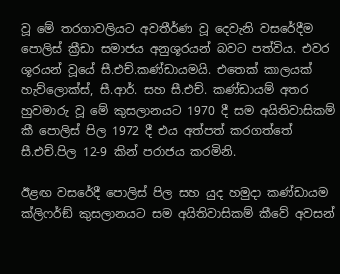වූ මේ තරගාවලියට අවතීර්ණ වූ දෙවැනි වසරේදීම පොලිස් ක්‍රීඩා සමාජය අනුශූරයන් බවට පත්විය. එවර ශූරයන් වූයේ සී.එච්.කණ්ඩායමයි. එතෙක් කාලයක් හැව්ලොක්ස්, සී.ආර්. සහ සී.එච්. කණ්ඩායම් අතර හුවමාරු වූ මේ කුසලානයට 1970 දී සම අයිතිවාසිකම් කී පොලිස් පිල 1972 දී එය අත්පත් කරගත්තේ සී.එච්.පිල 12-9 කින් පරාජය කරමිනි.

ඊළඟ වසරේදී පොලිස් පිල සහ යුද හමුදා කණ්ඩායම ක්ලිෆර්ඞ් කුසලානයට සම අයිතිවාසිකම් කීවේ අවසන්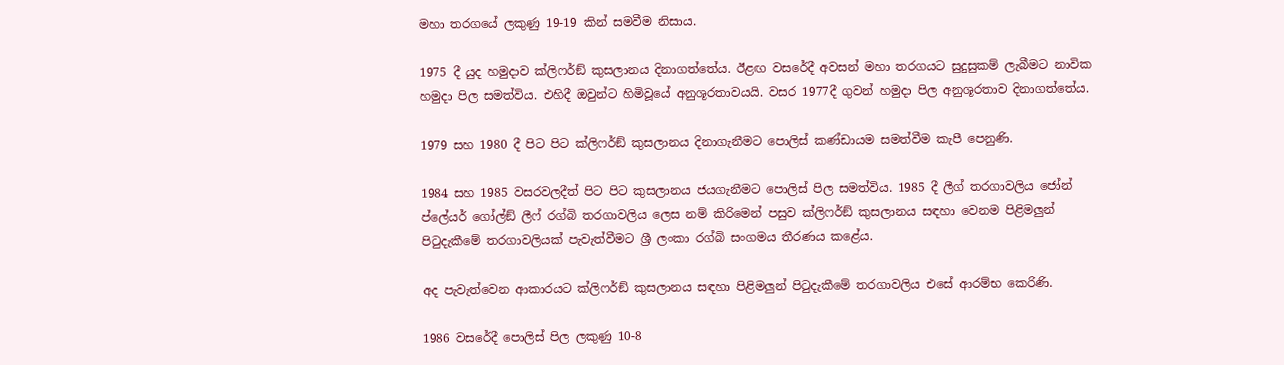මහා තරගයේ ලකුණු 19-19 කින් සමවීම නිසාය.

1975 දී යුද හමුදාව ක්ලිෆර්ඞ් කුසලානය දිනාගත්තේය. ඊළඟ වසරේදී අවසන් මහා තරගයට සුදුසුකම් ලැබීමට නාවික හමුදා පිල සමත්විය. එහිදී ඔවුන්ට හිමිවූයේ අනුශූරතාවයයි. වසර 1977දී ගුවන් හමුදා පිල අනුශූරතාව දිනාගත්තේය.

1979 සහ 1980 දී පිට පිට ක්ලිෆර්ඞ් කුසලානය දිනාගැනීමට පොලිස් කණ්ඩායම සමත්වීම කැපී පෙනුණි.

1984 සහ 1985 වසරවලදීත් පිට පිට කුසලානය ජයගැනීමට පොලිස් පිල සමත්විය. 1985 දී ලීග් තරගාවලිය ජෝන් ප්ලේයර් ගෝල්ඞ් ලීෆ් රග්බි තරගාවලිය ලෙස නම් කිරිමෙන් පසුව ක්ලිෆර්ඞ් කුසලානය සඳහා වෙනම පිළිමලුන් පිටුදැකීමේ තරගාවලියක් පැවැත්වීමට ශ්‍රී ලංකා රග්බි සංගමය තීරණය කළේය.

අද පැවැත්වෙන ආකාරයට ක්ලිෆර්ඞ් කුසලානය සඳහා පිළිමලුන් පිටුදැකීමේ තරගාවලිය එසේ ආරම්භ කෙරිණි.

1986 වසරේදී පොලිස් පිල ලකුණු 10-8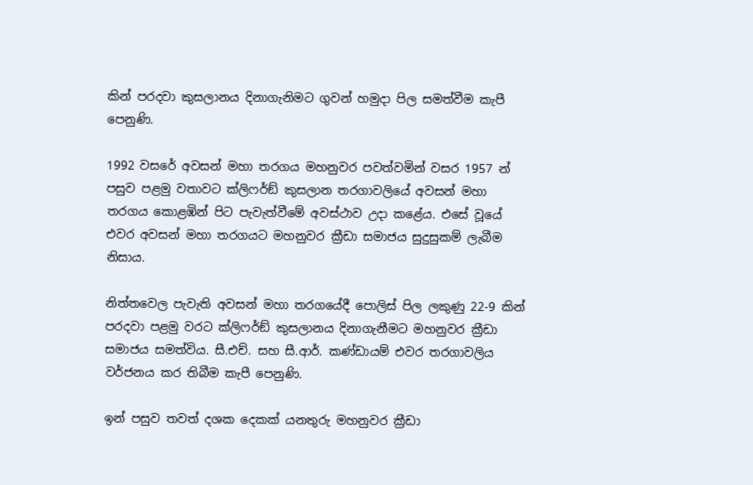කින් පරදවා කුසලානය දිනාගැනිමට ගුවන් හමුදා පිල සමත්වීම කැපී පෙනුණි.

1992 වසරේ අවසන් මහා තරගය මහනුවර පවත්වමින් වසර 1957 න් පසුව පළමු වතාවට ක්ලිෆර්ඞ් කුසලාන තරගාවලියේ අවසන් මහා තරගය කොළඹින් පිට පැවැත්වීමේ අවස්ථාව උදා කළේය. එසේ වූයේ එවර අවසන් මහා තරගයට මහනුවර ක්‍රීඩා සමාජය සුදුසුකම් ලැබීම නිසාය.

නිත්තවෙල පැවැති අවසන් මහා තරගයේදී පොලිස් පිල ලකුණු 22-9 කින් පරදවා පළමු වරට ක්ලිෆර්ඞ් කුසලානය දිනාගැනීමට මහනුවර ක්‍රීඩා සමාජය සමත්විය. සී.එච්. සහ සී.ආර්. කණ්ඩායම් එවර තරගාවලිය වර්ජනය කර තිබීම කැපී පෙනුණි.

ඉන් පසුව තවත් දශක දෙකක් යනතුරු මහනුවර ක්‍රීඩා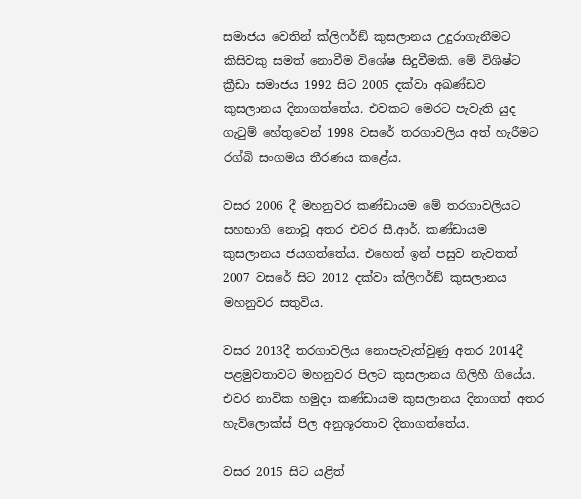සමාජය වෙතින් ක්ලිෆර්ඞ් කුසලානය උදුරාගැනීමට කිසිවකු සමත් නොවීම විශේෂ සිදුවීමකි. මේ විශිෂ්ට ක්‍රීඩා සමාජය 1992 සිට 2005 දක්වා අඛණ්ඩව කුසලානය දිනාගත්තේය. එවකට මෙරට පැවැති යුද ගැටුම් හේතුවෙන් 1998 වසරේ තරගාවලිය අත් හැරීමට රග්බි සංගමය තීරණය කළේය.

වසර 2006 දී මහනුවර කණ්ඩායම මේ තරගාවලියට සහභාගි නොවූ අතර එවර සී.ආර්. කණ්ඩායම කුසලානය ජයගත්තේය. එහෙත් ඉන් පසුව නැවතත් 2007 වසරේ සිට 2012 දක්වා ක්ලිෆර්ඞ් කුසලානය මහනුවර සතුවිය.

වසර 2013දී තරගාවලිය නොපැවැත්වුණු අතර 2014දී පළමුවතාවට මහනුවර පිලට කුසලානය ගිලිහී ගියේය. එවර නාවික හමුදා කණ්ඩායම කුසලානය දිනාගත් අතර හැව්ලොක්ස් පිල අනුශූරතාව දිනාගත්තේය.

වසර 2015 සිට යළිත්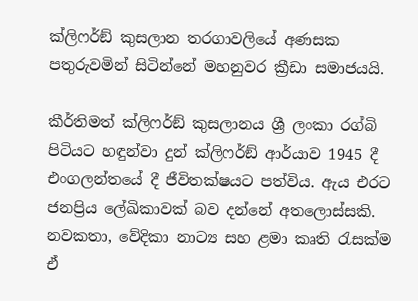ක්ලිෆර්ඞ් කුසලාන තරගාවලියේ අණසක පතුරුවමින් සිටින්නේ මහනුවර ක්‍රීඩා සමාජයයි.

කීර්තිමත් ක්ලිෆර්ඞ් කුසලානය ශ්‍රී ලංකා රග්බි පිටියට හඳුන්වා දුන් ක්ලිෆර්ඞ් ආර්යාව 1945 දී එංගලන්තයේ දී ජීවිතක්ෂයට පත්විය. ඇය එරට ජනප්‍රිය ලේඛිකාවක් බව දන්නේ අතලොස්සකි. නවකතා, වේදිකා නාට්‍ය සහ ළමා කෘති රැසක්ම ඒ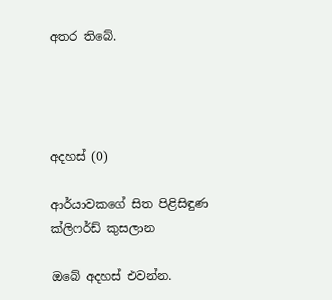අතර තිබේ.




අදහස් (0)

ආර්යාවකගේ සිත පිළිසිඳුණ ක්ලිෆර්ඩ් කුසලාන

ඔබේ අදහස් එවන්න.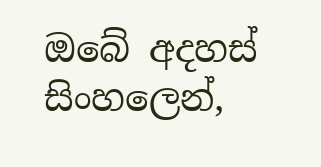ඔබේ අදහස් සිංහලෙන්,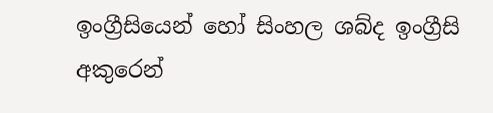ඉංග්‍රීසියෙන් හෝ සිංහල ශබ්ද ඉංග්‍රීසි අකුරෙන්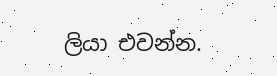ලියා එවන්න.